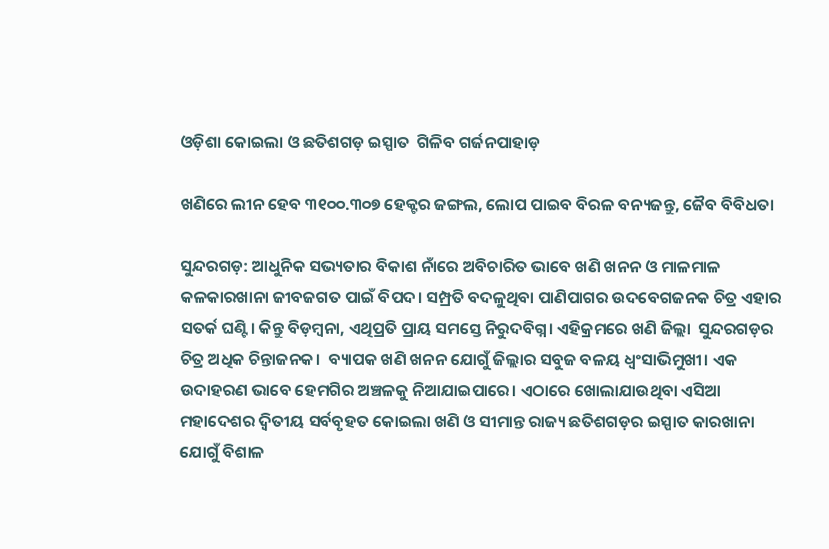ଓଡ଼ିଶା କୋଇଲା ଓ ଛତିଶଗଡ଼ ଇସ୍ପାତ  ଗିଳିବ ଗର୍ଜନପାହାଡ଼

ଖଣିରେ ଲୀନ ହେବ ୩୧୦୦.୩୦୭ ହେକ୍ଟର ଜଙ୍ଗଲ, ଲୋପ ପାଇବ ବିରଳ ବନ୍ୟଜନ୍ତୁ, ଜୈବ ବିବିଧତା

ସୁନ୍ଦରଗଡ଼: ଆଧୁନିକ ସଭ୍ୟତାର ବିକାଶ ନାଁରେ ଅବିଚାରିତ ଭାବେ ଖଣି ଖନନ ଓ ମାଳମାଳ କଳକାରଖାନା ଜୀବଜଗତ ପାଇଁ ବିପଦ। ସମ୍ପ୍ରତି ବଦଳୁଥିବା ପାଣିପାଗର ଉଦବେଗଜନକ ଚିତ୍ର ଏହାର ସତର୍କ ଘଣ୍ଟି। କିନ୍ତୁ ବିଡ଼ମ୍ବନା, ଏଥିପ୍ରତି ପ୍ରାୟ ସମସ୍ତେ ନିରୁଦବିଗ୍ନ। ଏହିକ୍ରମରେ ଖଣି ଜିଲ୍ଲା  ସୁନ୍ଦରଗଡ଼ର ଚିତ୍ର ଅଧିକ ଚିନ୍ତାଜନକ।  ବ୍ୟାପକ ଖଣି ଖନନ ଯୋଗୁଁ ଜିଲ୍ଲାର ସବୁଜ ବଳୟ ଧ୍ବଂସାଭିମୁଖୀ। ଏକ ଉଦାହରଣ ଭାବେ ହେମଗିର ଅଞ୍ଚଳକୁ ନିଆଯାଇପାରେ। ଏଠାରେ ଖୋଲାଯାଉଥିବା ଏସିଆ ମହାଦେଶର ଦ୍ବିତୀୟ ସର୍ବବୃହତ କୋଇଲା ଖଣି ଓ ସୀମାନ୍ତ ରାଜ୍ୟ ଛତିଶଗଡ଼ର ଇସ୍ପାତ କାରଖାନା ଯୋଗୁଁ ବିଶାଳ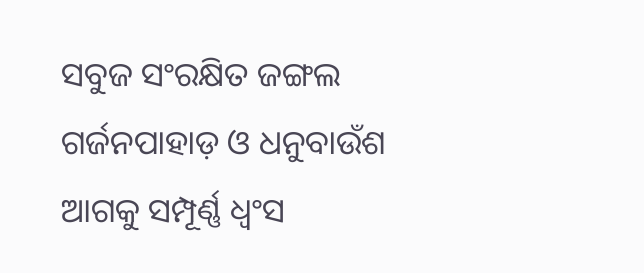ସବୁଜ ସଂରକ୍ଷିତ ଜଙ୍ଗଲ ଗର୍ଜନପାହାଡ଼ ଓ ଧନୁବାଉଁଶ ଆଗକୁ ସମ୍ପୂର୍ଣ୍ଣ ଧ୍ବଂସ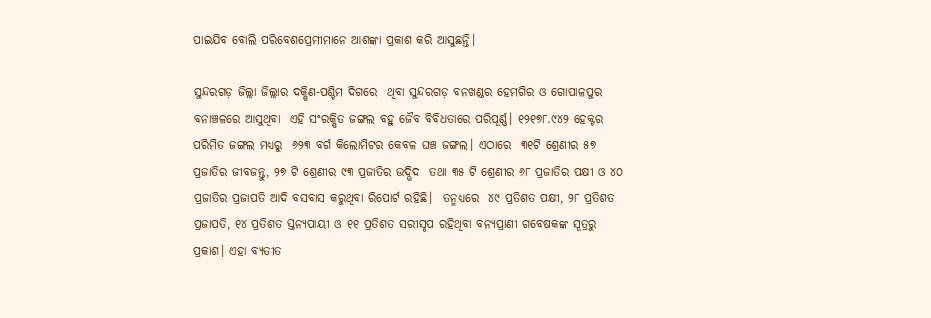ପାଇଯିବ ବୋଲି ପରିବେଶପ୍ରେମୀମାନେ ଆଶଙ୍କା ପ୍ରକାଶ କରି ଆସୁଛନ୍ତି।

ସୁନ୍ଦରଗଡ଼ ଜିଲ୍ଲା ଜିଲ୍ଲାର ଦକ୍ଷିଣ-ପଶ୍ଚିମ ଦିଗରେ  ଥିବା ସୁନ୍ଦରଗଡ଼ ବନଖଣ୍ଡର ହେମଗିର ଓ ଗୋପାଳପୁର ବନାଞ୍ଚଳରେ ଆସୁଥିବା  ଏହି ସଂରକ୍ଷିତ ଜଙ୍ଗଲ ବହୁ ଜୈବ ବିବିଧତାରେ ପରିପୂର୍ଣ୍ଣ। ୧୨୧୭୮.୯୪୨ ହେକ୍ଟର ପରିମିତ ଜଙ୍ଗଲ ମଧ୍ୟରୁ  ୬୨୩ ବର୍ଗ କିଲୋମିଟର କେବଳ ଘଞ୍ଚ ଜଙ୍ଗଲ। ଏଠାରେ  ୩୧ଟି ଶ୍ରେଣୀର ୫୭ ପ୍ରଜାତିର ଜୀବଜନ୍ତୁ, ୨୭ ଟି ଶ୍ରେଣୀର ୯୩ ପ୍ରଜାତିର ଉଦ୍ଭିଦ  ତଥା ୩୫ ଟି ଶ୍ରେଣୀର ୬୮ ପ୍ରଜାତିର ପକ୍ଷୀ ଓ ୪୦ ପ୍ରଜାତିର ପ୍ରଜାପତି ଆଦି ବସବାସ କରୁଥିବା ରିପୋର୍ଟ ରହିଛି।  ତନ୍ମଧ୍ୟରେ  ୪୯ ପ୍ରତିଶତ ପକ୍ଷୀ, ୨୮ ପ୍ରତିଶତ ପ୍ରଜାପତି, ୧୪ ପ୍ରତିଶତ ସ୍ତନ୍ୟପାୟୀ ଓ ୧୧ ପ୍ରତିଶତ ସରୀସୃପ ରହିଥିବା ବନ୍ୟପ୍ରାଣୀ ଗବେଷକଙ୍କ ସୂତ୍ରରୁ ପ୍ରକାଶ। ଏହା ବ୍ୟତୀତ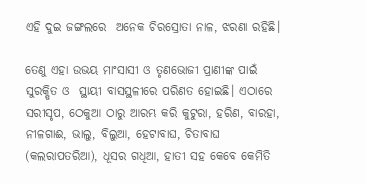ଏହି ଦୁଇ ଜଙ୍ଗଲରେ  ଅନେକ ଚିରସ୍ରୋତା ନାଳ, ଝରଣା ରହିଛି।

ତେଣୁ ଏହା ଉଭୟ ମାଂସାସୀ ଓ ତୃଣଭୋଜୀ ପ୍ରାଣୀଙ୍କ ପାଇଁ ସୁରକ୍ଷିତ ଓ  ସ୍ଥାୟୀ ବାସସ୍ଥଳୀରେ ପରିଣତ ହୋଇଛି। ଏଠାରେ ସରୀସୃପ, ଠେକୁଆ ଠାରୁ ଆରମ୍ଭ କରି କୁଟୁରା, ହରିଣ, ବାରହା, ନୀଳଗାଈ, ଭାଲୁ, ବିଲୁଆ, ହେଟାବାଘ, ଚିତାବାଘ (କଲରାପତରିଆ), ଧୂସର ଗଧିଆ, ହାତୀ ସହ କେବେ କେମିତି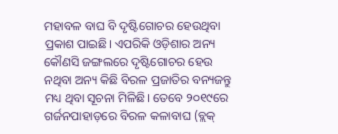ମହାବଳ ବାଘ ବି ଦୃଷ୍ଟିଗୋଚର ହେଉଥିବା ପ୍ରକାଶ ପାଇଛି। ଏପରିକି ଓଡ଼ିଶାର ଅନ୍ୟ କୌଣସି ଜଙ୍ଗଲରେ ଦୃଷ୍ଟିଗୋଚର ହେଉ ନଥିବା ଅନ୍ୟ କିଛି ବିରଳ ପ୍ରଜାତିର ବନ୍ୟଜନ୍ତୁ ମଧ୍ୟ ଥିବା ସୂଚନା ମିଳିଛି। ତେବେ ୨୦୧୯ରେ  ଗର୍ଜନପାହାଡ଼ରେ ବିରଳ କଳାବାଘ (ବ୍ଲକ୍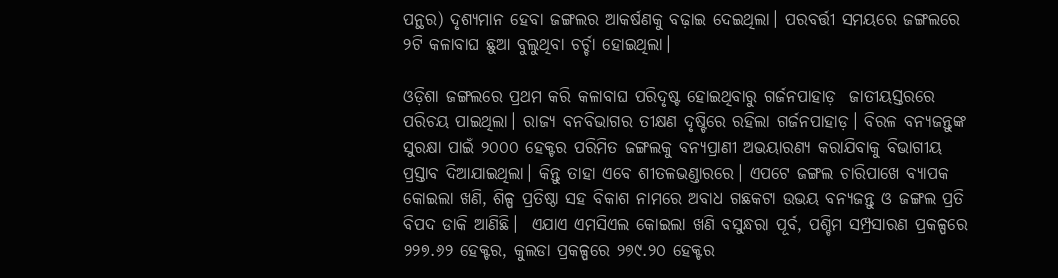ପନ୍ଥର) ଦୃଶ୍ୟମାନ ହେବା ଜଙ୍ଗଲର ଆକର୍ଷଣକୁ ବଢ଼ାଇ ଦେଇଥିଲା। ପରବର୍ତ୍ତୀ ସମୟରେ ଜଙ୍ଗଲରେ ୨ଟି କଳାବାଘ ଛୁଆ ବୁଲୁଥିବା ଚର୍ଚ୍ଚା ହୋଇଥିଲା।

ଓଡ଼ିଶା ଜଙ୍ଗଲରେ ପ୍ରଥମ କରି କଳାବାଘ ପରିଦୃଷ୍ଟ ହୋଇଥିବାରୁ ଗର୍ଜନପାହାଡ଼  ଜାତୀୟସ୍ତରରେ ପରିଚୟ ପାଇଥିଲା। ରାଜ୍ୟ ବନବିଭାଗର ତୀକ୍ଷଣ ଦୃଷ୍ଟିରେ ରହିଲା ଗର୍ଜନପାହାଡ଼। ବିରଳ ବନ୍ୟଜନ୍ତୁଙ୍କ ସୁରକ୍ଷା ପାଇଁ ୨୦୦୦ ହେକ୍ଟର ପରିମିତ ଜଙ୍ଗଲକୁ ବନ୍ୟପ୍ରାଣୀ ଅଭୟାରଣ୍ୟ କରାଯିବାକୁ ବିଭାଗୀୟ ପ୍ରସ୍ତାବ ଦିଆଯାଇଥିଲା। କିନ୍ତୁ ତାହା ଏବେ ଶୀତଳଭଣ୍ଡାରରେ। ଏପଟେ ଜଙ୍ଗଲ ଚାରିପାଖେ ବ୍ୟାପକ କୋଇଲା ଖଣି, ଶିଳ୍ପ ପ୍ରତିଷ୍ଠା ସହ ବିକାଶ ନାମରେ ଅବାଧ ଗଛକଟା ଉଭୟ ବନ୍ୟଜନ୍ତୁ ଓ ଜଙ୍ଗଲ ପ୍ରତି ବିପଦ ଡାକି ଆଣିଛି।  ଏଯାଏ ଏମସିଏଲ କୋଇଲା ଖଣି ବସୁନ୍ଧରା ପୂର୍ବ, ପଶ୍ଚିମ ସମ୍ପ୍ରସାରଣ ପ୍ରକଳ୍ପରେ ୨୨୭.୬୨ ହେକ୍ଟର, କୁଲଡା ପ୍ରକଳ୍ପରେ ୨୭୯.୨୦ ହେକ୍ଟର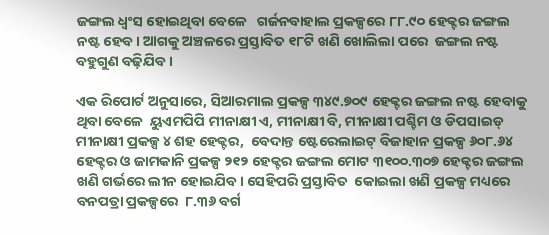ଜଙ୍ଗଲ ଧ୍ବଂସ ହୋଇଥିବା ବେଳେ   ଗର୍ଜନବାହାଲ ପ୍ରକଳ୍ପରେ ୮୮.୯୦ ହେକ୍ଟର ଜଙ୍ଗଲ ନଷ୍ଟ ହେବ। ଆଗକୁ ଅଞ୍ଚଳରେ ପ୍ରସ୍ତାବିତ ୧୮ଟି ଖଣି ଖୋଲିଲା ପରେ  ଜଙ୍ଗଲ ନଷ୍ଟ ବହୁଗୁଣ ବଢ଼ିଯିବ।

ଏକ ରିପୋର୍ଟ ଅନୁସାରେ, ସିଆରମାଲ ପ୍ରକଳ୍ପ ୩୪୯.୭୦୯ ହେକ୍ଟର ଜଙ୍ଗଲ ନଷ୍ଟ ହେବାକୁ ଥିବା ବେଳେ  ୟୁଏମପିପି ମୀନାକ୍ଷୀ ଏ, ମୀନାକ୍ଷୀ ବି, ମୀନାକ୍ଷୀ ପଶ୍ଚିମ ଓ ଡିପସାଇଡ୍ ମୀନାକ୍ଷୀ ପ୍ରକଳ୍ପ ୪ ଶହ ହେକ୍ଟର,  ବେଦାନ୍ତ ଷ୍ଟେରେଲାଇଟ୍ ବିଜାହାନ ପ୍ରକଳ୍ପ ୬୦୮.୬୪ ହେକ୍ଟର ଓ ଜାମକାନି ପ୍ରକଳ୍ପ ୨୧୨ ହେକ୍ଟର ଜଙ୍ଗଲ ମୋଟ ୩୧୦୦.୩୦୭ ହେକ୍ଟର ଜଙ୍ଗଲ ଖଣି ଗର୍ଭରେ ଲୀନ ହୋଇଯିବ। ସେହିପରି ପ୍ରସ୍ତାବିତ  କୋଇଲା ଖଣି ପ୍ରକଳ୍ପ ମଧ୍ୟରେ ବନପତ୍ରା ପ୍ରକଳ୍ପରେ  ୮.୩୬ ବର୍ଗ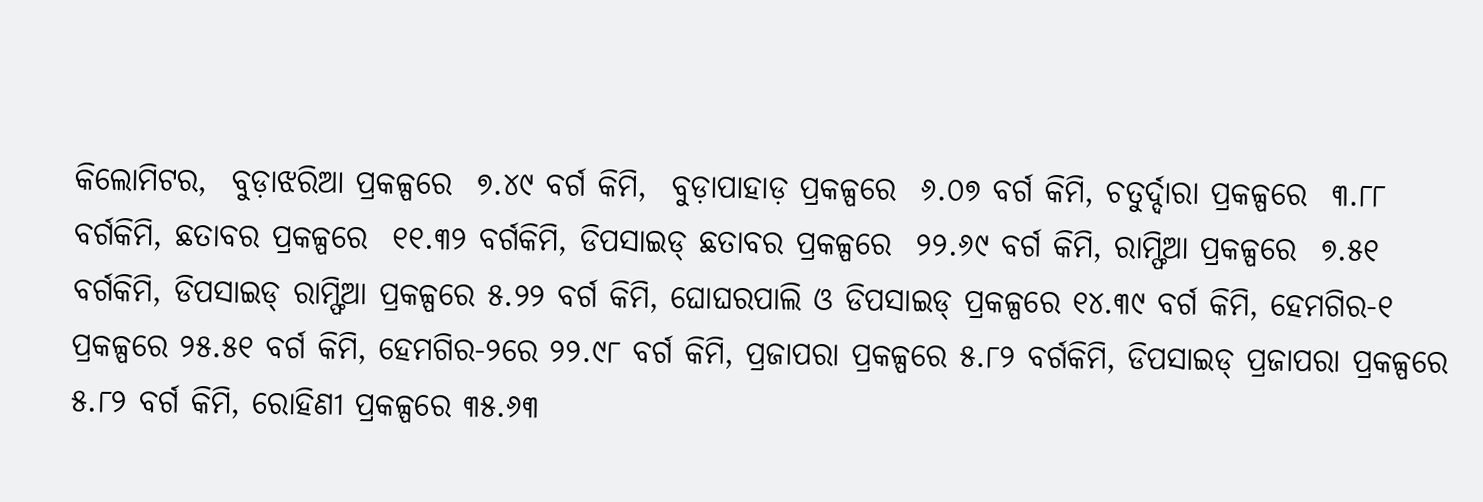କିଲୋମିଟର,  ବୁଡ଼ାଝରିଆ ପ୍ରକଳ୍ପରେ  ୭.୪୯ ବର୍ଗ କିମି,  ବୁଡ଼ାପାହାଡ଼ ପ୍ରକଳ୍ପରେ  ୬.୦୭ ବର୍ଗ କିମି, ଚତୁର୍ଦ୍ଦାରା ପ୍ରକଳ୍ପରେ  ୩.୮୮ ବର୍ଗକିମି, ଛତାବର ପ୍ରକଳ୍ପରେ  ୧୧.୩୨ ବର୍ଗକିମି, ଡିପସାଇଡ୍ ଛତାବର ପ୍ରକଳ୍ପରେ  ୨୨.୬୯ ବର୍ଗ କିମି, ରାମ୍ଫିଆ ପ୍ରକଳ୍ପରେ  ୭.୫୧ ବର୍ଗକିମି, ଡିପସାଇଡ୍ ରାମ୍ଫିଆ ପ୍ରକଳ୍ପରେ ୫.୨୨ ବର୍ଗ କିମି, ଘୋଘରପାଲି ଓ ଡିପସାଇଡ୍ ପ୍ରକଳ୍ପରେ ୧୪.୩୯ ବର୍ଗ କିମି, ହେମଗିର-୧ ପ୍ରକଳ୍ପରେ ୨୫.୫୧ ବର୍ଗ କିମି, ହେମଗିର-୨ରେ ୨୨.୯୮ ବର୍ଗ କିମି, ପ୍ରଜାପରା ପ୍ରକଳ୍ପରେ ୫.୮୨ ବର୍ଗକିମି, ଡିପସାଇଡ୍ ପ୍ରଜାପରା ପ୍ରକଳ୍ପରେ ୫.୮୨ ବର୍ଗ କିମି, ରୋହିଣୀ ପ୍ରକଳ୍ପରେ ୩୫.୬୩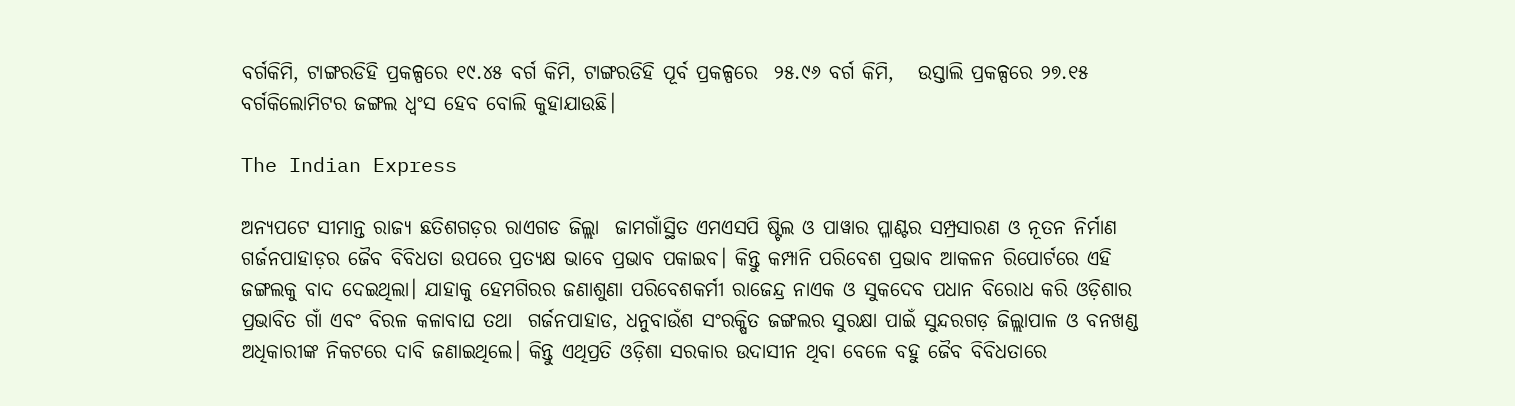ବର୍ଗକିମି, ଟାଙ୍ଗରଡିହି ପ୍ରକଳ୍ପରେ ୧୯.୪୫ ବର୍ଗ କିମି, ଟାଙ୍ଗରଡିହି ପୂର୍ବ ପ୍ରକଳ୍ପରେ  ୨୫.୯୬ ବର୍ଗ କିମି,   ଉସ୍ତାଲି ପ୍ରକଳ୍ପରେ ୨୭.୧୫ ବର୍ଗକିଲୋମିଟର ଜଙ୍ଗଲ ଧ୍ବଂସ ହେବ ବୋଲି କୁହାଯାଉଛି।

The Indian Express

ଅନ୍ୟପଟେ ସୀମାନ୍ତ ରାଜ୍ୟ ଛତିଶଗଡ଼ର ରାଏଗଡ ଜିଲ୍ଲା  ଜାମଗାଁସ୍ଥିତ ଏମଏସପି ଷ୍ଟିଲ ଓ ପାୱାର ପ୍ଳାଣ୍ଟର ସମ୍ପ୍ରସାରଣ ଓ ନୂତନ ନିର୍ମାଣ ଗର୍ଜନପାହାଡ଼ର ଜୈବ ବିବିଧତା ଉପରେ ପ୍ରତ୍ୟକ୍ଷ ଭାବେ ପ୍ରଭାବ ପକାଇବ। କିନ୍ତୁ କମ୍ପାନି ପରିବେଶ ପ୍ରଭାବ ଆକଳନ ରିପୋର୍ଟରେ ଏହି ଜଙ୍ଗଲକୁ ବାଦ ଦେଇଥିଲା। ଯାହାକୁ ହେମଗିରର ଜଣାଶୁଣା ପରିବେଶକର୍ମୀ ରାଜେନ୍ଦ୍ର ନାଏକ ଓ ସୁକଦେବ ପଧାନ ବିରୋଧ କରି ଓଡ଼ିଶାର ପ୍ରଭାବିତ ଗାଁ ଏବଂ ବିରଳ କଳାବାଘ ତଥା  ଗର୍ଜନପାହାଡ, ଧନୁବାଉଁଶ ସଂରକ୍ଷିତ ଜଙ୍ଗଲର ସୁରକ୍ଷା ପାଇଁ ସୁନ୍ଦରଗଡ଼ ଜିଲ୍ଲାପାଳ ଓ ବନଖଣ୍ଡ ଅଧିକାରୀଙ୍କ ନିକଟରେ ଦାବି ଜଣାଇଥିଲେ। କିନ୍ତୁ ଏଥିପ୍ରତି ଓଡ଼ିଶା ସରକାର ଉଦାସୀନ ଥିବା ବେଳେ ବହୁ ଜୈବ ବିବିଧତାରେ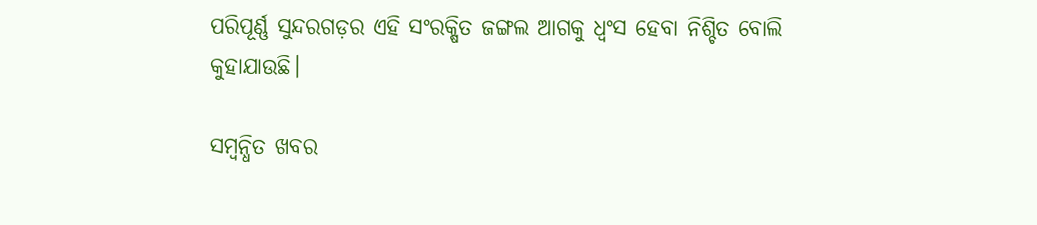ପରିପୂର୍ଣ୍ଣ ସୁନ୍ଦରଗଡ଼ର ଏହି ସଂରକ୍ଷିତ ଜଙ୍ଗଲ ଆଗକୁ ଧ୍ବଂସ ହେବା ନିଶ୍ଚିତ ବୋଲି କୁହାଯାଉଛି।

ସମ୍ବନ୍ଧିତ ଖବର